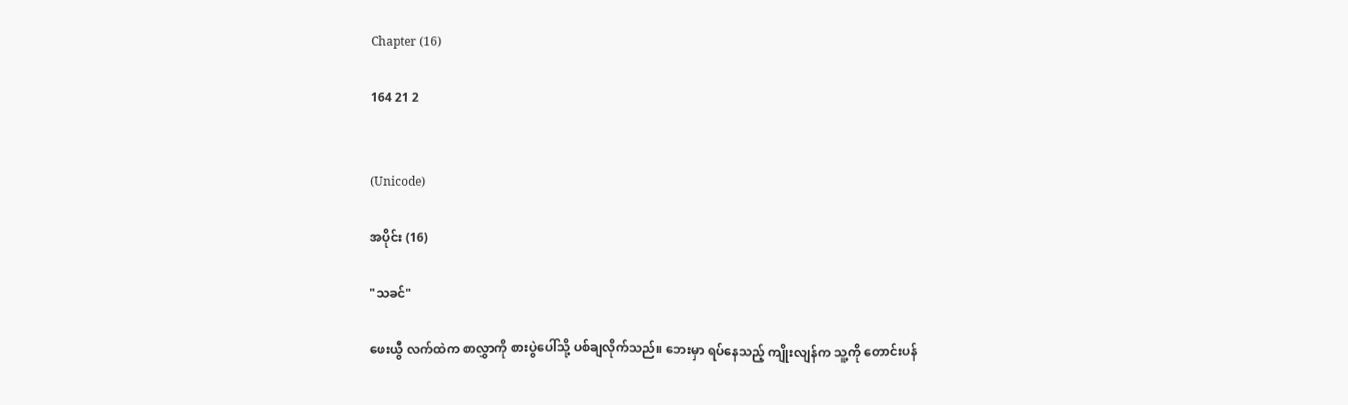Chapter (16)

164 21 2


(Unicode)

အပိုင်း (16)

"သခင်"

ဖေးယွီ လက်ထဲက စာလွှာကို စားပွဲပေါ်သို့ ပစ်ချလိုက်သည်။ ဘေးမှာ ရပ်နေသည့် ကျိုးလျန်က သူ့ကို တောင်းပန်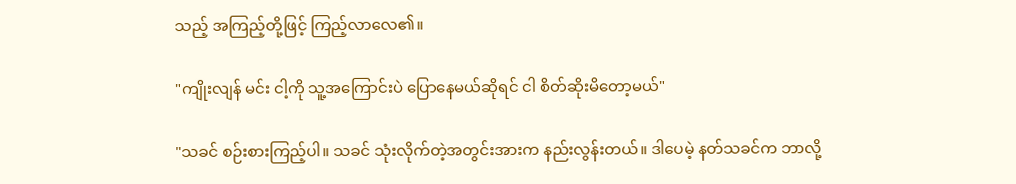သည့် အကြည့်တို့ဖြင့် ကြည့်လာလေ၏။

"ကျိုးလျန် မင်း ငါ့ကို သူ့အကြောင်းပဲ ပြောနေမယ်ဆိုရင် ငါ စိတ်ဆိုးမိတော့မယ်"

"သခင် စဉ်းစားကြည့်ပါ။ သခင် သုံးလိုက်တဲ့အတွင်းအားက နည်းလွန်းတယ်။ ဒါပေမဲ့ နတ်သခင်က ဘာလို့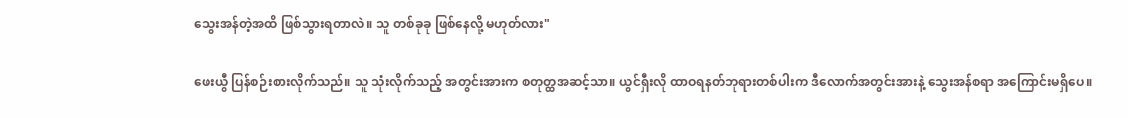သွေးအန်တဲ့အထိ ဖြစ်သွားရတာလဲ။ သူ တစ်ခုခု ဖြစ်နေလို့ မဟုတ်လား"

ဖေးယွီ ပြန်စဉ်းစားလိုက်သည်။ သူ သုံးလိုက်သည့် အတွင်းအားက စတုတ္ထအဆင့်သာ။ ယွင်ရှီးလို ထာဝရနတ်ဘုရားတစ်ပါးက ဒီလောက်အတွင်းအားနဲ့ သွေးအန်စရာ အကြောင်းမရှိပေ။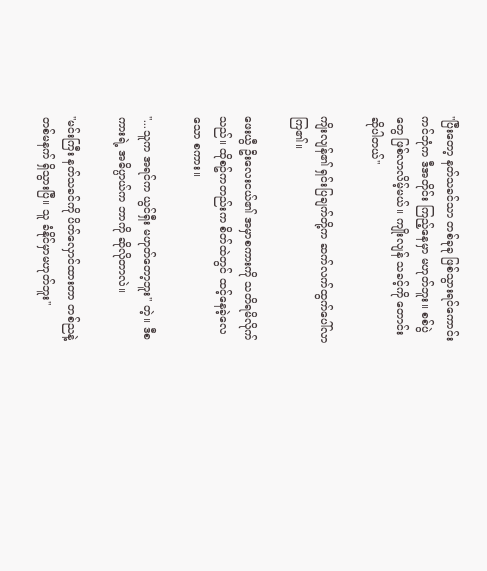"ပြီးတော့ နတ်သခင်သာ တစ်ခုခု ဖြစ်သွားရင်ကောင်းကင်ဘုံက ဒီအတိုင်း ကြည့်နေမှာ မဟုတ်ဘူး။ စစ်ပွဲတွေ ဖြစ်လာလိမ့်မယ်။ ကျိုးလျန် သခင့်ကို တောင်းဆိုပါတယ်"

ကျိးလျန်၏ ရှင်းပြချက်တို့က ဆက်လက်ထွက်ပေါ်လာကြ၏။

ဖေးယွီ ဦးလေးငယ်၏ အမှာစကားကို သတိရမိလိုက်သည်။ ထိုစဥ်ကတည်းက စိတ်ထဲတွင် ထင့်နေခဲ့လေသော စကား။

"...သူက အရင်က ယွင်ရှီး မဟုတ်တော့ဘူး" တဲ့။ ဒီစကားရဲ့ အဓိပ္ပာယ်က ဘာကို ဆိုလိုတာလဲ။

"မင်းကြီး နတ်သခင်ကို ပိတ်လှောင်ထားတာ တစ်ညနဲ့ တစ်မနက် ရှိသွားပြီ။ သူ ခံနိုင်မှာမဟုတ်ဘူး"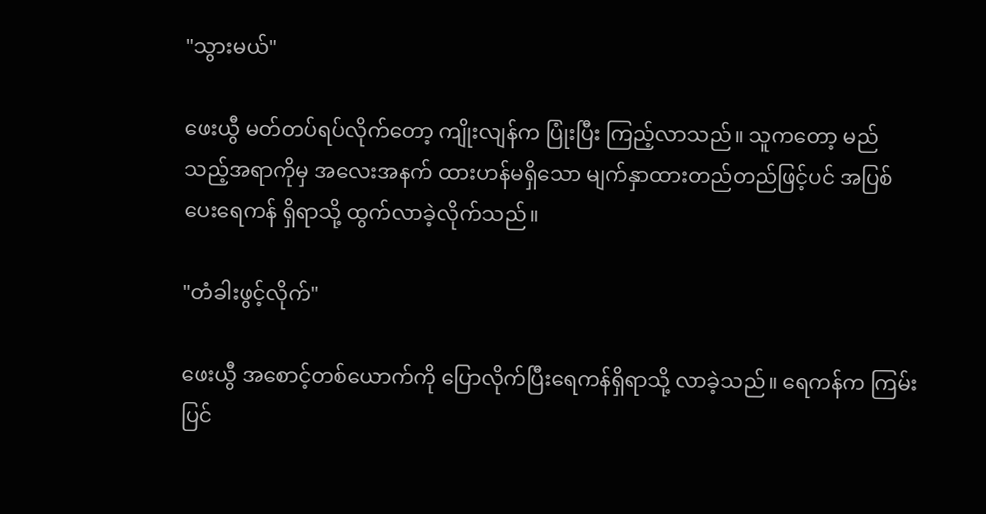"သွားမယ်"

ဖေးယွီ မတ်တပ်ရပ်လိုက်တော့ ကျိုးလျန်က ပြုံးပြီး ကြည့်လာသည်။ သူကတော့ မည်သည့်အရာကိုမှ အလေးအနက် ထားဟန်မရှိသော မျက်နှာထားတည်တည်ဖြင့်ပင် အပြစ်ပေးရေကန် ရှိရာသို့ ထွက်လာခဲ့လိုက်သည်။

"တံခါးဖွင့်လိုက်"

ဖေးယွီ အစောင့်တစ်ယောက်ကို ပြောလိုက်ပြီးရေကန်ရှိရာသို့ လာခဲ့သည်။ ရေကန်က ကြမ်းပြင်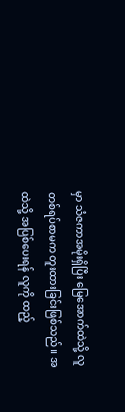မှာ သံဇကာအမိုးရှိပြီး မြေအောက်ထဲသို့ လူတစ်ရပ်စာမက တူးထားခြင်းဖြစ်သည်။ အထဲသို့ အပြစ်ပေးရန် လူကို ထည့်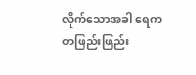လိုက်သောအခါ ရေက တဖြည်းဖြည်း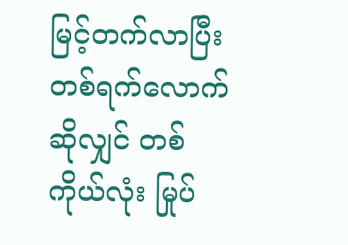မြင့်တက်လာပြီး တစ်ရက်လောက်ဆိုလျှင် တစ်ကိုယ်လုံး မြုပ်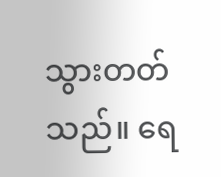သွားတတ်သည်။ ရေ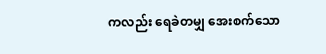ကလည်း ရေခဲတမျှ အေးစက်သော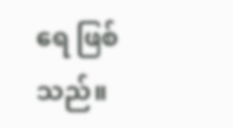ရေ ဖြစ်သည်။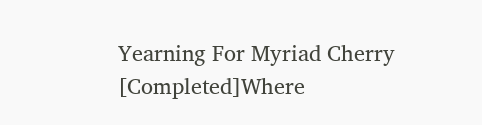Yearning For Myriad Cherry [Completed]Where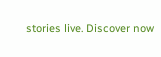stories live. Discover now